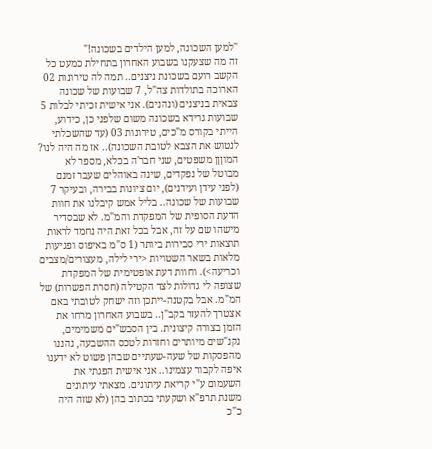"למען השכונה, למען הילדים בשכונה!"
זה מה שצעקנו בשבוע האחרון בתחילת כמעט כל הקשב רועם בשכונת ניצנים.. תמה לה טירונות 02 הארוכה בתולדות צה"ל, 7 שבועות של שכונה צבאית בניצנים (ונהנים). אני אישית זכיתי לבלות 5 שבועות גרידא בשכונה משום שלפני כן, כידוע, הייתי בקורס מ"כים, טירונות 03 (עד שהשכלתי לנטוש את הצבא לטובת השכונה).. אז מה היה לנו? המוןןן משפטים, שני חבר'ה בכלא, מספר לא מבוטל של נפקדים, שינה באוהלים שעבר זמנם (לפני עידן ועידנים), יום ציונות בבירה, ובעיקר 7 שבועות של שכונה.. בליל אמש קיבלנו את חוות הדעת הסופית של המפקדת והמ"מ. לא שבסדיר מישהו שם על זה, אבל בכל זאת היה נחמד לראות תוצאות ירי סבירות ביותר (1 ס"מ באיפוס ופגיעות מלאות בשאר השטויות <ירי לילה, מעצורים/מצבים וכריעה>). וחוות דעת אופטימית של המפקדת שצופה לי גדולות לצד הקטילה (חסרת הפשרות) של המ"מ. אבל בקטנה-ייתכן וזה ישחק לטובתי באם אצטרך להעזר בקב"ן.. בשבוע האחרון מרחו את הזמן בצורה קיצונית. בין הסבש"ים משמימים, נקנ"שים מיותרים וחזרות לטכס ההשבעה, נהננו מהפסקות של שעה-שעתיים שבהן פשוט לא ידענו איפה לקבור עצמינו.. אני אישית הפגתי את השעמום ע"י קריאת עיתונים. מצאתי עיתונים משנת תרפ"א ושקעתי בכתוב בהן (לא שזה היה כ"כ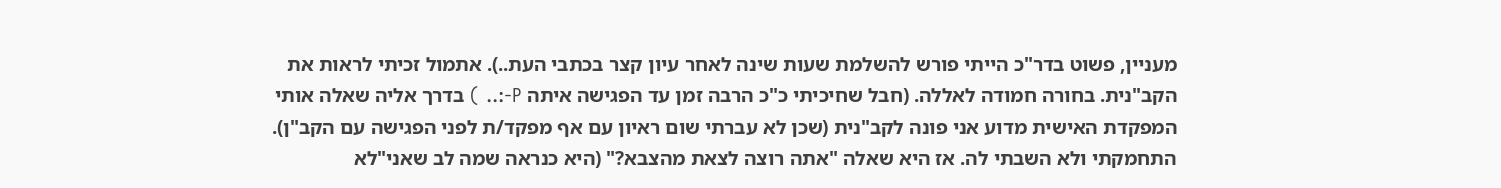מעניין, פשוט בדר"כ הייתי פורש להשלמת שעות שינה לאחר עיון קצר בכתבי העת..). אתמול זכיתי לראות את הקב"נית. בחורה חמודה לאללה. (חבל שחיכיתי כ"כ הרבה זמן עד הפגישה איתה P-:.. ) בדרך אליה שאלה אותי המפקדת האישית מדוע אני פונה לקב"נית (שכן לא עברתי שום ראיון עם אף מפקד/ת לפני הפגישה עם הקב"ן). התחמקתי ולא השבתי לה. אז היא שאלה "אתה רוצה לצאת מהצבא?" (היא כנראה שמה לב שאני"לא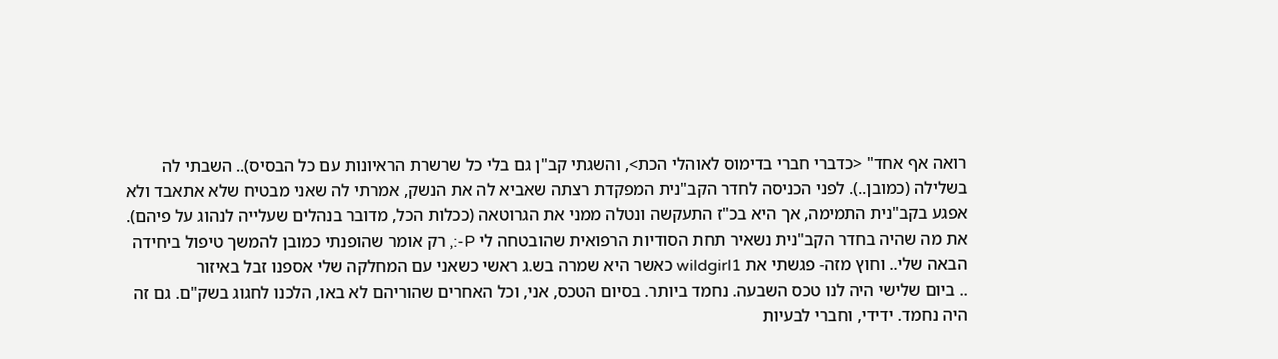רואה אף אחד" <כדברי חברי בדימוס לאוהלי הכת>, והשגתי קב"ן גם בלי כל שרשרת הראיונות עם כל הבסיס).. השבתי לה בשלילה (כמובן..). לפני הכניסה לחדר הקב"נית המפקדת רצתה שאביא לה את הנשק, אמרתי לה שאני מבטיח שלא אתאבד ולא אפגע בקב"נית התמימה, אך היא בכ"ז התעקשה ונטלה ממני את הגרוטאה (ככלות הכל, מדובר בנהלים שעלייה לנהוג על פיהם). את מה שהיה בחדר הקב"נית נשאיר תחת הסודיות הרפואית שהובטחה לי P-:, רק אומר שהופנתי כמובן להמשך טיפול ביחידה הבאה שלי.. וחוץ מזה- פגשתי את wildgirl1 כאשר היא שמרה בש.ג ראשי כשאני עם המחלקה שלי אספנו זבל באיזור
.. ביום שלישי היה לנו טכס השבעה. נחמד ביותר. בסיום הטכס, אני, וכל האחרים שהוריהם לא באו, הלכנו לחגוג בשק"ם. גם זה היה נחמד. ידידי, וחברי לבעיות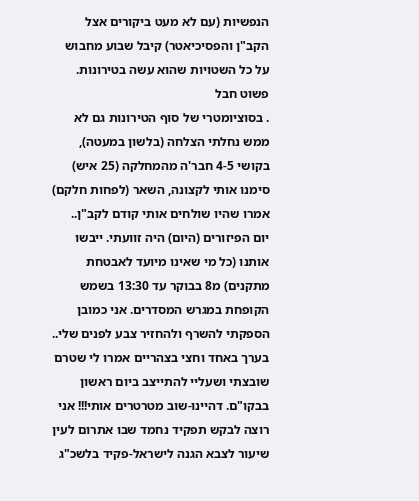הנפשיות (עם לא מעט ביקורים אצל הקב"ן והפסיכיאטר) קיבל שבוע מחבוש על כל השטויות שהוא עשה בטירונות. פשוט חבל
. בסוציומטרי של סוף הטירונות גם לא ממש נחלתי הצלחה (בלשון במעטה), בקושי 4-5 חבר'ה מהמחלקה (25 איש) סימנו אותי לקצונה, השאר (לפחות חלקם) אמרו שהיו שולחים אותי קודם לקב"ן..
יום הפיזורים (היום) היה זוועתי. ייבשו אותנו (כל מי שאינו מיועד לאבטחת מתקנים) מ8 בבוקר עד 13:30 בשמש הקופחת במגרש המסדרים. אני כמובן הספקתי להשרף ולהחזיר צבע לפנים שלי.. בערך באחד וחצי בצהריים אמרו לי שטרם שובצתי ושעליי להתייצב ביום ראשון בבקו"ם. דהיינו-שוב מטרטרים אותי!!! אני רוצה לבקש תפקיד נחמד שבו אתרום לעין שיעור לצבא הגנה לישראל-פקיד בלשכ"ג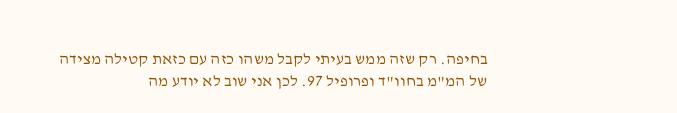בחיפה. רק שזה ממש בעיתי לקבל משהו כזה עם כזאת קטילה מצידה של המ"מ בחוו"ד ופרופיל 97. לכן אני שוב לא יודע מה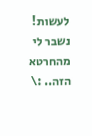לעשות! נשבר לי מהחרטא הזה.. :\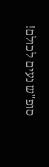סופ"ש נעים לכולם!